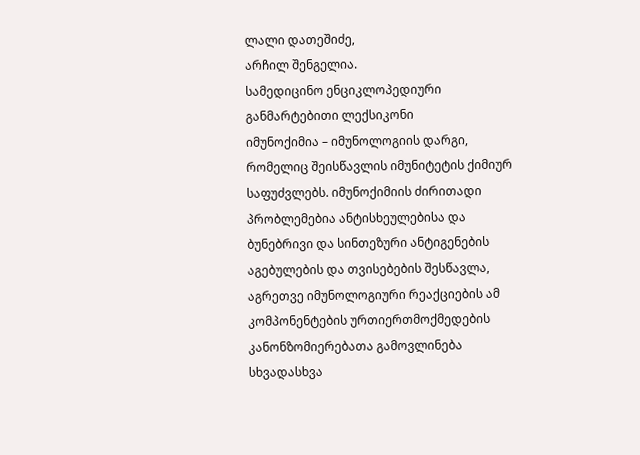ლალი დათეშიძე,
არჩილ შენგელია.
სამედიცინო ენციკლოპედიური განმარტებითი ლექსიკონი
იმუნოქიმია – იმუნოლოგიის დარგი, რომელიც შეისწავლის იმუნიტეტის ქიმიურ საფუძვლებს. იმუნოქიმიის ძირითადი პრობლემებია ანტისხეულებისა და ბუნებრივი და სინთეზური ანტიგენების აგებულების და თვისებების შესწავლა, აგრეთვე იმუნოლოგიური რეაქციების ამ კომპონენტების ურთიერთმოქმედების კანონზომიერებათა გამოვლინება სხვადასხვა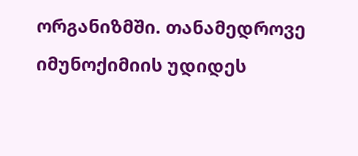ორგანიზმში. თანამედროვე იმუნოქიმიის უდიდეს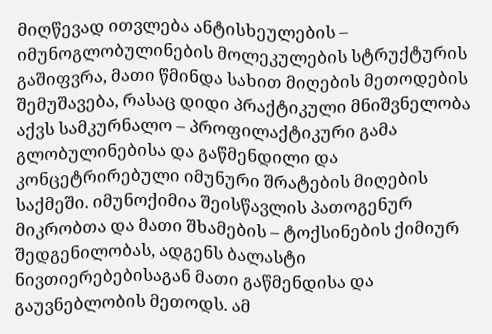მიღწევად ითვლება ანტისხეულების – იმუნოგლობულინების მოლეკულების სტრუქტურის გაშიფვრა, მათი წმინდა სახით მიღების მეთოდების შემუშავება, რასაც დიდი პრაქტიკული მნიშვნელობა აქვს სამკურნალო – პროფილაქტიკური გამა გლობულინებისა და გაწმენდილი და კონცეტრირებული იმუნური შრატების მიღების საქმეში. იმუნოქიმია შეისწავლის პათოგენურ მიკრობთა და მათი შხამების – ტოქსინების ქიმიურ შედგენილობას, ადგენს ბალასტი ნივთიერებებისაგან მათი გაწმენდისა და გაუვნებლობის მეთოდს. ამ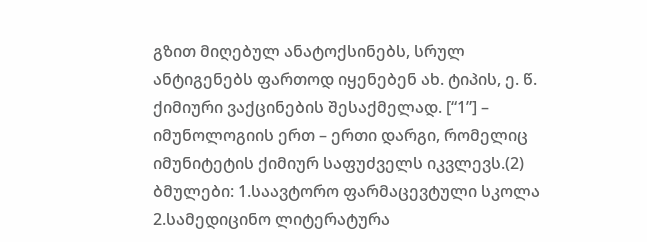გზით მიღებულ ანატოქსინებს, სრულ ანტიგენებს ფართოდ იყენებენ ახ. ტიპის, ე. წ. ქიმიური ვაქცინების შესაქმელად. [“1”] – იმუნოლოგიის ერთ – ერთი დარგი, რომელიც იმუნიტეტის ქიმიურ საფუძველს იკვლევს.(2)
ბმულები: 1.საავტორო ფარმაცევტული სკოლა
2.სამედიცინო ლიტერატურა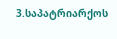3.საპატრიარქოს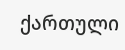ქართული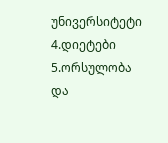უნივერსიტეტი
4.დიეტები 5.ორსულობა და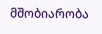მშობიარობა